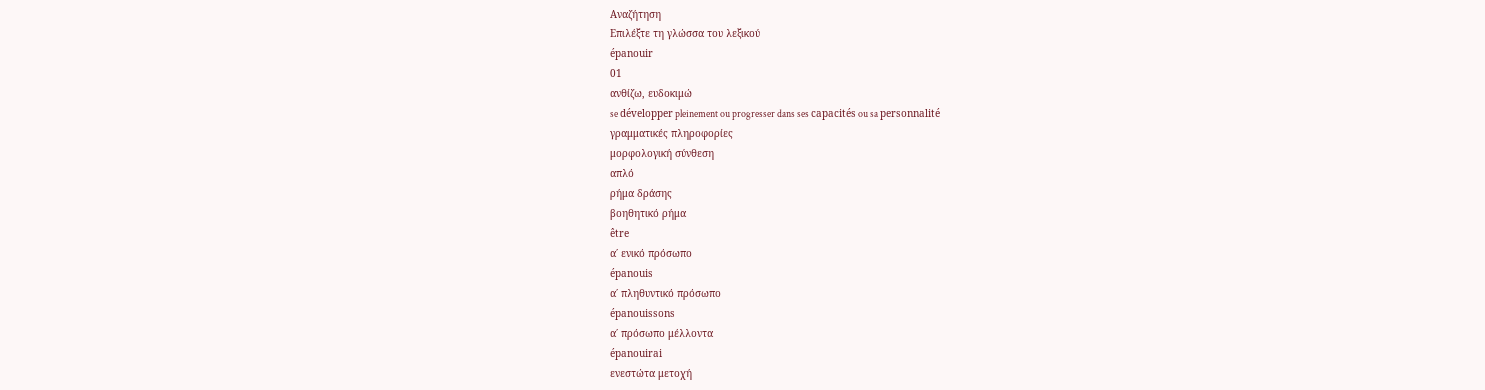Αναζήτηση
Επιλέξτε τη γλώσσα του λεξικού
épanouir
01
ανθίζω, ευδοκιμώ
se développer pleinement ou progresser dans ses capacités ou sa personnalité
γραμματικές πληροφορίες
μορφολογική σύνθεση
απλό
ρήμα δράσης
βοηθητικό ρήμα
être
α΄ ενικό πρόσωπο
épanouis
α΄ πληθυντικό πρόσωπο
épanouissons
α΄ πρόσωπο μέλλοντα
épanouirai
ενεστώτα μετοχή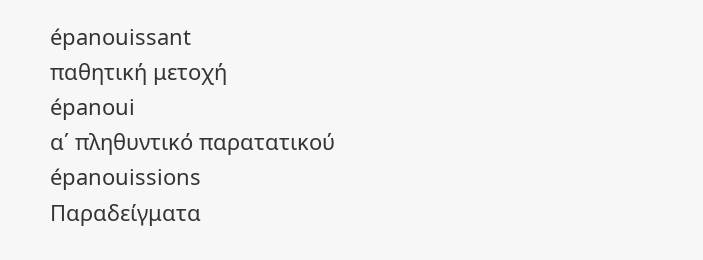épanouissant
παθητική μετοχή
épanoui
α΄ πληθυντικό παρατατικού
épanouissions
Παραδείγματα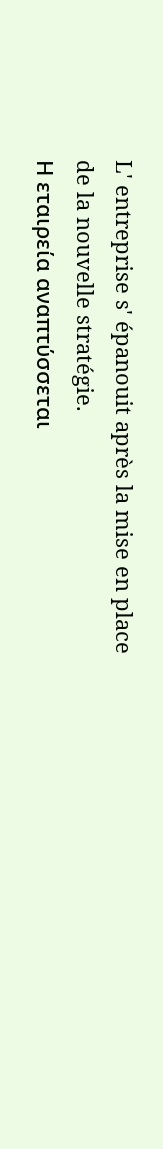L' entreprise s' épanouit après la mise en place de la nouvelle stratégie.
Η εταιρεία αναπτύσσεται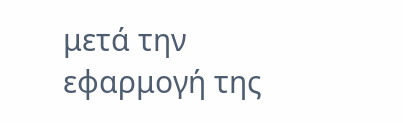μετά την εφαρμογή της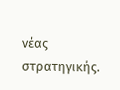νέας στρατηγικής.